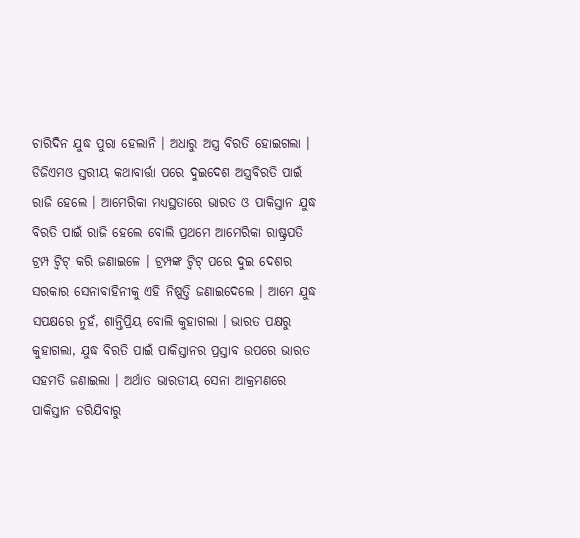ଚାରିଦିନ ଯୁଦ୍ଧ ପୁରା ହେଲାନି । ଅଧାରୁ ଅସ୍ତ୍ର ବିରତି ହୋଇଗଲା । ଡିଜିଏମଓ ସ୍ତରୀୟ କଥାବାର୍ତ୍ତା ପରେ ଦୁଇଦେଶ ଅସ୍ତ୍ରବିରତି ପାଇଁ ରାଜି ହେଲେ । ଆମେରିକା ମଧ୍ୟସ୍ଥତାରେ ଭାରତ ଓ ପାକିସ୍ତାନ ଯୁଦ୍ଧ ବିରତି ପାଇଁ ରାଜି ହେଲେ ବୋଲି ପ୍ରଥମେ ଆମେରିକା ରାଷ୍ଟ୍ରପତି ଟ୍ରମ୍ପ ଟ୍ବିଟ୍ କରି ଜଣାଇଳେ । ଟ୍ରମ୍ପଙ୍କ ଟ୍ବିଟ୍ ପରେ ଦୁଇ ଦେଶର ସରକାର ସେନାବାହିନୀକୁ ଏହି ନିଷ୍ପତ୍ତି ଜଣାଇଦେଲେ । ଆମେ ଯୁଦ୍ଧ ସପକ୍ଷରେ ନୁହଁ, ଶାନ୍ତିପ୍ରିୟ ବୋଲି କୁହାଗଲା । ଭାରତ ପକ୍ଷରୁ କୁହାଗଲା, ଯୁଦ୍ଧ ବିରତି ପାଇଁ ପାକିସ୍ତାନର ପ୍ରସ୍ତାବ ଉପରେ ଭାରତ ସହମତି ଜଣାଇଲା । ଅର୍ଥାତ ଭାରତୀୟ ସେନା ଆକ୍ରମଣରେ ପାକିସ୍ତାନ ଡରିଯିବାରୁ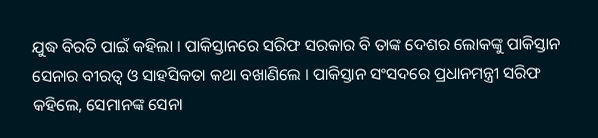ଯୁଦ୍ଧ ବିରତି ପାଇଁ କହିଲା । ପାକିସ୍ତାନରେ ସରିଫ ସରକାର ବି ତାଙ୍କ ଦେଶର ଲୋକଙ୍କୁ ପାକିସ୍ତାନ ସେନାର ବୀରତ୍ବ ଓ ସାହସିକତା କଥା ବଖାଣିଲେ । ପାକିସ୍ତାନ ସଂସଦରେ ପ୍ରଧାନମନ୍ତ୍ରୀ ସରିଫ କହିଲେ, ସେମାନଙ୍କ ସେନା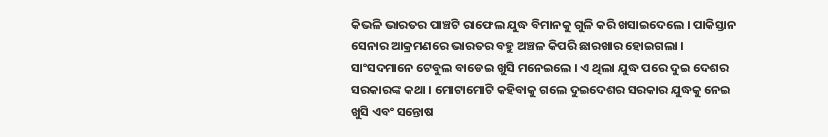କିଭଳି ଭାରତର ପାଞ୍ଚଟି ରାଫେଲ ଯୁଦ୍ଧ ବିମାନକୁ ଗୁଳି କରି ଖସାଇଦେଲେ । ପାକିସ୍ତାନ ସେନାର ଆକ୍ରମଣରେ ଭାରତର ବହୁ ଅଞ୍ଚଳ କିପରି ଛାରଖାର ହୋଇଗଲା । ସାଂସଦମାନେ ଟେବୁଲ ବାଡେଇ ଖୁସି ମନେଇଲେ । ଏ ଥିଲା ଯୁଦ୍ଧ ପରେ ଦୁଇ ଦେଶର ସରକାରଙ୍କ କଥା । ମୋଟାମୋଟି କହିବାକୁ ଗଲେ ଦୁଇଦେଶର ସରକାର ଯୁଦ୍ଧକୁ ନେଇ ଖୁସି ଏବଂ ସନ୍ତୋଷ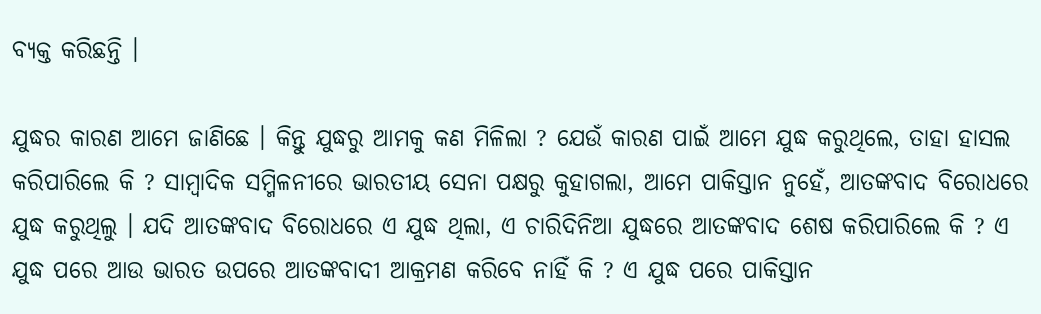ବ୍ୟକ୍ତ କରିଛନ୍ତି ।

ଯୁଦ୍ଧର କାରଣ ଆମେ ଜାଣିଛେ । କିନ୍ତୁ ଯୁଦ୍ଧରୁ ଆମକୁ କଣ ମିଳିଲା ? ଯେଉଁ କାରଣ ପାଇଁ ଆମେ ଯୁଦ୍ଧ କରୁଥିଲେ, ତାହା ହାସଲ କରିପାରିଲେ କି ? ସାମ୍ବାଦିକ ସମ୍ମିଳନୀରେ ଭାରତୀୟ ସେନା ପକ୍ଷରୁ କୁହାଗଲା, ଆମେ ପାକିସ୍ତାନ ନୁହେଁ, ଆତଙ୍କବାଦ ବିରୋଧରେ ଯୁଦ୍ଧ କରୁଥିଲୁ । ଯଦି ଆତଙ୍କବାଦ ବିରୋଧରେ ଏ ଯୁଦ୍ଧ ଥିଲା, ଏ ଚାରିଦିନିଆ ଯୁଦ୍ଧରେ ଆତଙ୍କବାଦ ଶେଷ କରିପାରିଲେ କି ? ଏ ଯୁଦ୍ଧ ପରେ ଆଉ ଭାରତ ଉପରେ ଆତଙ୍କବାଦୀ ଆକ୍ରମଣ କରିବେ ନାହିଁ କି ? ଏ ଯୁଦ୍ଧ ପରେ ପାକିସ୍ତାନ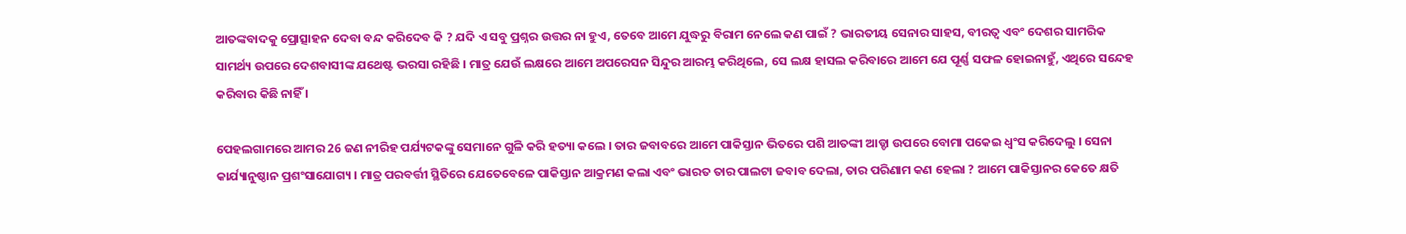ଆତଙ୍କବାଦକୁ ପ୍ରୋତ୍ସାହନ ଦେବା ବନ୍ଦ କରିଦେବ କି ? ଯଦି ଏ ସବୁ ପ୍ରଶ୍ନର ଉତ୍ତର ନା ହୁଏ, ତେବେ ଆମେ ଯୁଦ୍ଧରୁ ବିରାମ ନେଲେ କଣ ପାଇଁ ? ଭାରତୀୟ ସେନାର ସାହସ, ବୀରତ୍ବ ଏବଂ ଦେଶର ସାମରିକ ସାମର୍ଥ୍ୟ ଉପରେ ଦେଶବାସୀଙ୍କ ଯଥେଷ୍ଟ ଭରସା ରହିଛି । ମାତ୍ର ଯେଉଁ ଲକ୍ଷରେ ଆମେ ଅପରେସନ ସିନ୍ଦୁର ଆରମ୍ଭ କରିଥିଲେ, ସେ ଲକ୍ଷ ହାସଲ କରିବାରେ ଆମେ ଯେ ପୂର୍ଣ୍ଣ ସଫଳ ହୋଇନାହୁଁ, ଏଥିରେ ସନ୍ଦେହ କରିବାର କିଛି ନାହିଁ ।

ପେହଲଗାମରେ ଆମର 26 ଜଣ ନୀରିହ ପର୍ଯ୍ୟଟକଙ୍କୁ ସେମାନେ ଗୁଳି କରି ହତ୍ୟା କଲେ । ତାର ଜବାବରେ ଆମେ ପାକିସ୍ତାନ ଭିତରେ ପଶି ଆତଙ୍କୀ ଆଡ୍ଡା ଉପରେ ବୋମା ପକେଇ ଧ୍ବଂସ କରିଦେଲୁ । ସେନା କାର୍ଯ୍ୟାନୁଷ୍ଠାନ ପ୍ରଶଂସାଯୋଗ୍ୟ । ମାତ୍ର ପରବର୍ତ୍ତୀ ସ୍ଥିତିରେ ଯେତେବେଳେ ପାକିସ୍ତାନ ଆକ୍ରମଣ କଲା ଏବଂ ଭାରତ ତାର ପାଲଟା ଜବାବ ଦେଲା, ତାର ପରିଣାମ କଣ ହେଲା ? ଆମେ ପାକିସ୍ତାନର କେତେ କ୍ଷତି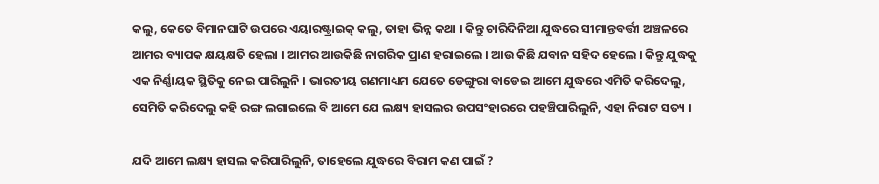କଲୁ, କେତେ ବିମାନଘାଟି ଉପରେ ଏୟାରଷ୍ଟ୍ରାଇକ୍ କଲୁ, ତାହା ଭିନ୍ନ କଥା । କିନ୍ତୁ ଚାରିଦିନିଆ ଯୁଦ୍ଧରେ ସୀମାନ୍ତବର୍ତ୍ତୀ ଅଞ୍ଚଳରେ ଆମର ବ୍ୟାପକ କ୍ଷୟକ୍ଷତି ହେଲା । ଆମର ଆଉକିଛି ନାଗରିକ ପ୍ରାଣ ହରାଇଲେ । ଆଉ କିଛି ଯବାନ ସହିଦ ହେଲେ । କିନ୍ତୁ ଯୁଦ୍ଧକୁ ଏକ ନିର୍ଣ୍ଣାୟକ ସ୍ଥିତିକୁ ନେଇ ପାରିଲୁନି । ଭାରତୀୟ ଗଣମାଧ୍ୟମ ଯେତେ ଡେଙ୍ଗୁରା ବାଡେଇ ଆମେ ଯୁଦ୍ଧରେ ଏମିତି କରିଦେଲୁ, ସେମିତି କରିଦେଲୁ କହି ରଙ୍ଗ ଲଗାଇଲେ ବି ଆମେ ଯେ ଲକ୍ଷ୍ୟ ହାସଲର ଉପସଂହାରରେ ପହଞ୍ଚିପାରିଲୁନି, ଏହା ନିରାଟ ସତ୍ୟ ।

ଯଦି ଆମେ ଲକ୍ଷ୍ୟ ହାସଲ କରିପାରିଲୁନି, ତାହେଲେ ଯୁଦ୍ଧରେ ବିରାମ କଣ ପାଇଁ ?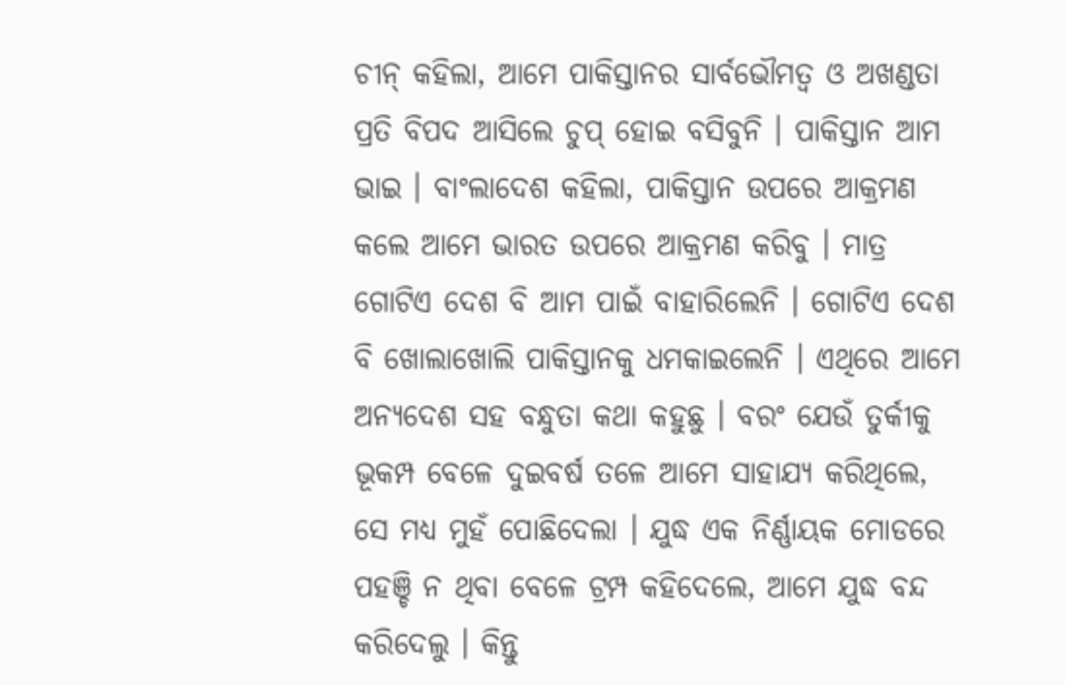ଚୀନ୍ କହିଲା, ଆମେ ପାକିସ୍ତାନର ସାର୍ବଭୌମତ୍ବ ଓ ଅଖଣ୍ଡତା ପ୍ରତି ବିପଦ ଆସିଲେ ଚୁପ୍ ହୋଇ ବସିବୁନି । ପାକିସ୍ତାନ ଆମ ଭାଇ । ବାଂଲାଦେଶ କହିଲା, ପାକିସ୍ତାନ ଉପରେ ଆକ୍ରମଣ କଲେ ଆମେ ଭାରତ ଉପରେ ଆକ୍ରମଣ କରିବୁ । ମାତ୍ର ଗୋଟିଏ ଦେଶ ବି ଆମ ପାଇଁ ବାହାରିଲେନି । ଗୋଟିଏ ଦେଶ ବି ଖୋଲାଖୋଲି ପାକିସ୍ତାନକୁ ଧମକାଇଲେନି । ଏଥିରେ ଆମେ ଅନ୍ୟଦେଶ ସହ ବନ୍ଧୁତା କଥା କହୁଛୁ । ବରଂ ଯେଉଁ ତୁର୍କୀକୁ ଭୂକମ୍ପ ବେଳେ ଦୁଇବର୍ଷ ତଳେ ଆମେ ସାହାଯ୍ୟ କରିଥିଲେ, ସେ ମଧ୍ୟ ମୁହଁ ପୋଛିଦେଲା । ଯୁଦ୍ଧ ଏକ ନିର୍ଣ୍ଣାୟକ ମୋଡରେ ପହଞ୍ଚି ନ ଥିବା ବେଳେ ଟ୍ରମ୍ପ କହିଦେଲେ, ଆମେ ଯୁଦ୍ଧ ବନ୍ଦ କରିଦେଲୁ । କିନ୍ତୁ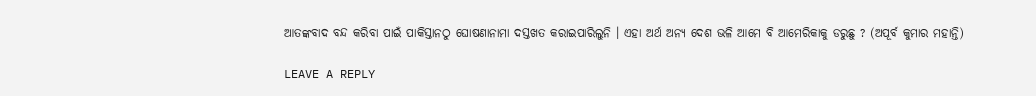ଆତଙ୍କବାଦ ବନ୍ଦ କରିବା ପାଇଁ ପାକିସ୍ତାନଠୁ ଘୋଷଣାନାମା ଦସ୍ତଖତ କରାଇପାରିଲୁନି । ଏହା ଅର୍ଥ ଅନ୍ୟ ଦେଶ ଭଳି ଆମେ ବି ଆମେରିକାକୁ ଡରୁଛୁ ? (ଅପୂର୍ବ କୁମାର ମହାନ୍ତି)

LEAVE A REPLY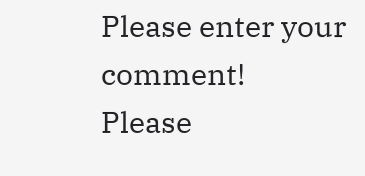Please enter your comment!
Please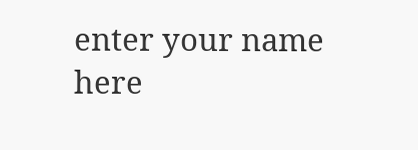enter your name here